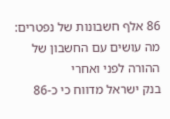86 אלף חשבונות של נפטרים: מה עושים עם החשבון של ההורה לפני ואחרי
בנק ישראל מדווח כי כ-86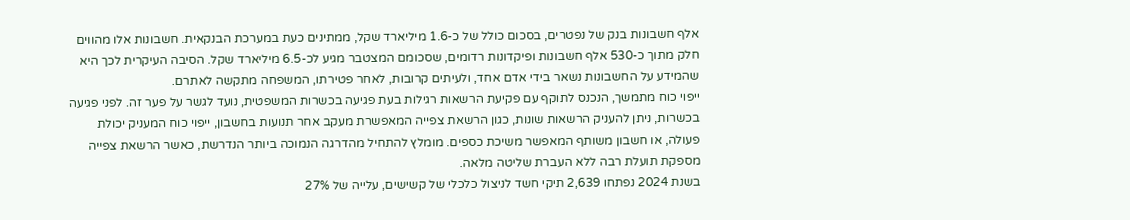אלף חשבונות בנק של נפטרים, בסכום כולל של כ-1.6 מיליארד שקל, ממתינים כעת במערכת הבנקאית. חשבונות אלו מהווים חלק מתוך כ-530 אלף חשבונות ופיקדונות רדומים, שסכומם המצטבר מגיע לכ-6.5 מיליארד שקל. הסיבה העיקרית לכך היא שהמידע על החשבונות נשאר בידי אדם אחד, ולעיתים קרובות, לאחר פטירתו, המשפחה מתקשה לאתרם.
ייפוי כוח מתמשך, הנכנס לתוקף עם פקיעת הרשאות רגילות בעת פגיעה בכשרות המשפטית, נועד לגשר על פער זה. לפני פגיעה בכשרות, ניתן להעניק הרשאות שונות, כגון הרשאת צפייה המאפשרת מעקב אחר תנועות בחשבון, ייפוי כוח המעניק יכולת פעולה, או חשבון משותף המאפשר משיכת כספים. מומלץ להתחיל מהדרגה הנמוכה ביותר הנדרשת, כאשר הרשאת צפייה מספקת תועלת רבה ללא העברת שליטה מלאה.
בשנת 2024 נפתחו 2,639 תיקי חשד לניצול כלכלי של קשישים, עלייה של 27%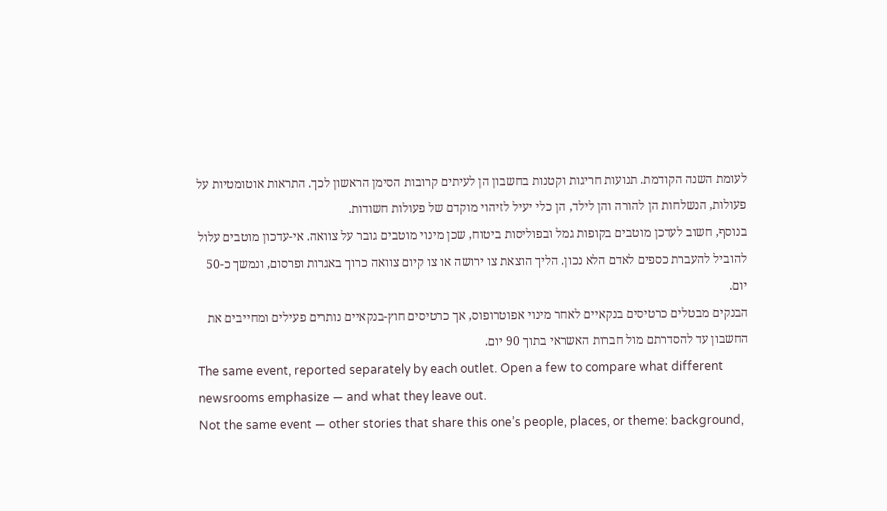לעומת השנה הקודמת. תנועות חריגות וקטנות בחשבון הן לעיתים קרובות הסימן הראשון לכך. התראות אוטומטיות על פעולות, הנשלחות הן להורה והן לילד, הן כלי יעיל לזיהוי מוקדם של פעולות חשודות.
בנוסף, חשוב לעדכן מוטבים בקופות גמל ובפוליסות ביטוח, שכן מינוי מוטבים גובר על צוואה. אי-עדכון מוטבים עלול להוביל להעברת כספים לאדם הלא נכון. הליך הוצאת צו ירושה או צו קיום צוואה כרוך באגרות ופרסום, ונמשך כ-50 יום.
הבנקים מבטלים כרטיסים בנקאיים לאחר מינוי אפוטרופוס, אך כרטיסים חוץ-בנקאיים נותרים פעילים ומחייבים את החשבון עד להסדרתם מול חברות האשראי בתוך 90 יום.
The same event, reported separately by each outlet. Open a few to compare what different newsrooms emphasize — and what they leave out.
Not the same event — other stories that share this one’s people, places, or theme: background,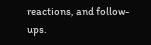reactions, and follow-ups.